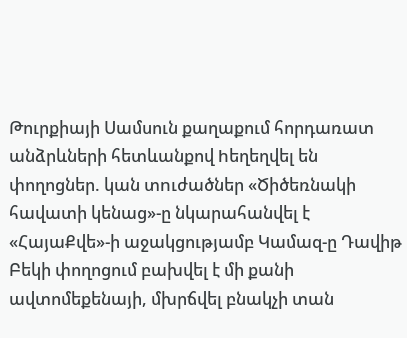Թուրքիայի Սամսուն քաղաքում հորդառատ անձրևների հետևանքով hեղեղվել են փողոցներ. կան տnւժածներ «Ծիծեռնակի հավատի կենաց»-ը նկարահանվել է «ՀայաՔվե»-ի աջակցությամբ Կամազ-ը Դավիթ Բեկի փողոցում բախվել է մի քանի ավտոմեքենայի, մխրճվել բնակչի տան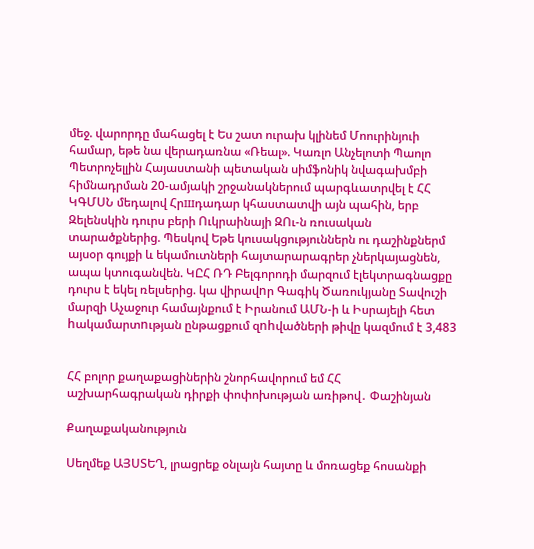մեջ. վարորդը մահացել է Ես շատ ուրախ կլինեմ Մոուրինյուի համար, եթե նա վերադառնա «Ռեալ». Կառլո Անչելոտի Պաոլո Պետրոչելլին Հայաստանի պետական սիմֆոնիկ նվագախմբի հիմնադրման 20-ամյակի շրջանակներում պարգևատրվել է ՀՀ ԿԳՄՍՆ մեդալով Հրшդադար կհաստատվի այն պահին, երբ Զելենսկին դուրս բերի Ուկրաինայի ԶՈւ-ն ռուսական տարածքներից. Պեսկով Եթե կուսակցություններն ու դաշինքներմ այսօր գույքի և եկամուտների հայտարարագրեր չներկայացնեն, ապա կտուգանվեն. ԿԸՀ ՌԴ Բելգորոդի մարզում էլեկտրագնացքը դուրս է եկել ռելսերից. կա վիրավnր Գագիկ Ծառուկյանը Տավուշի մարզի Աչաջուր համայնքում է Իրանում ԱՄՆ-ի և Իսրայելի հետ hակամարտnւթյան ընթացքում զnhվածների թիվը կազմում է 3,483


ՀՀ բոլոր քաղաքացիներին շնորհավորում եմ ՀՀ աշխարհագրական դիրքի փոփոխության առիթով․ Փաշինյան

Քաղաքականություն

Սեղմեք ԱՅՍՏԵՂ, լրացրեք օնլայն հայտը և մոռացեք հոսանքի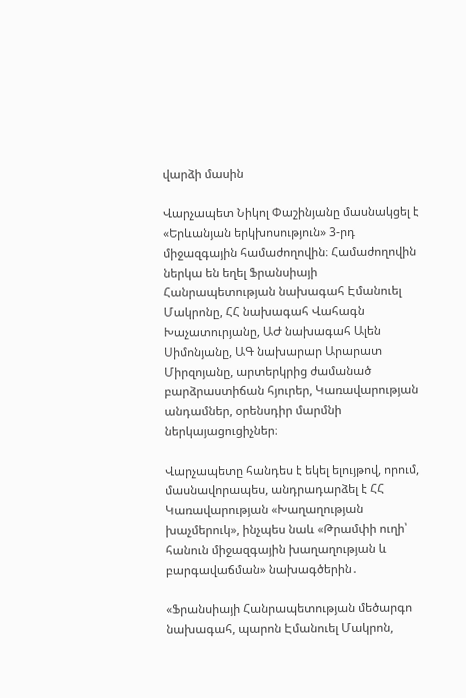վարձի մասին

Վարչապետ Նիկոլ Փաշինյանը մասնակցել է «Երևանյան երկխոսություն» 3-րդ միջազգային համաժողովին։ Համաժողովին ներկա են եղել Ֆրանսիայի Հանրապետության նախագահ Էմանուել Մակրոնը, ՀՀ նախագահ Վահագն Խաչատուրյանը, ԱԺ նախագահ Ալեն Սիմոնյանը, ԱԳ նախարար Արարատ Միրզոյանը, արտերկրից ժամանած բարձրաստիճան հյուրեր, Կառավարության անդամներ, օրենսդիր մարմնի ներկայացուցիչներ։

Վարչապետը հանդես է եկել ելույթով, որում, մասնավորապես, անդրադարձել է ՀՀ Կառավարության «Խաղաղության խաչմերուկ», ինչպես նաև «Թրամփի ուղի՝ հանուն միջազգային խաղաղության և բարգավաճման» նախագծերին․

«Ֆրանսիայի Հանրապետության մեծարգո նախագահ, պարոն Էմանուել Մակրոն,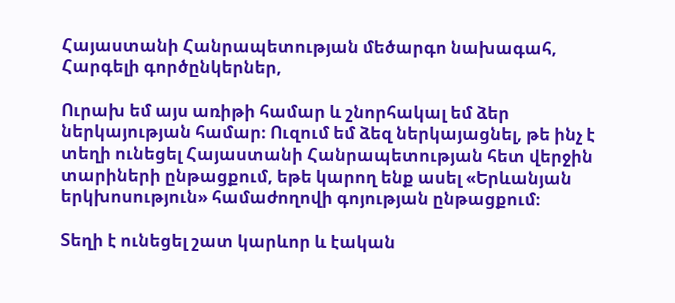Հայաստանի Հանրապետության մեծարգո նախագահ,
Հարգելի գործընկերներ,

Ուրախ եմ այս առիթի համար և շնորհակալ եմ ձեր ներկայության համար։ Ուզում եմ ձեզ ներկայացնել, թե ինչ է տեղի ունեցել Հայաստանի Հանրապետության հետ վերջին տարիների ընթացքում, եթե կարող ենք ասել «Երևանյան երկխոսություն» համաժողովի գոյության ընթացքում։

Տեղի է ունեցել շատ կարևոր և էական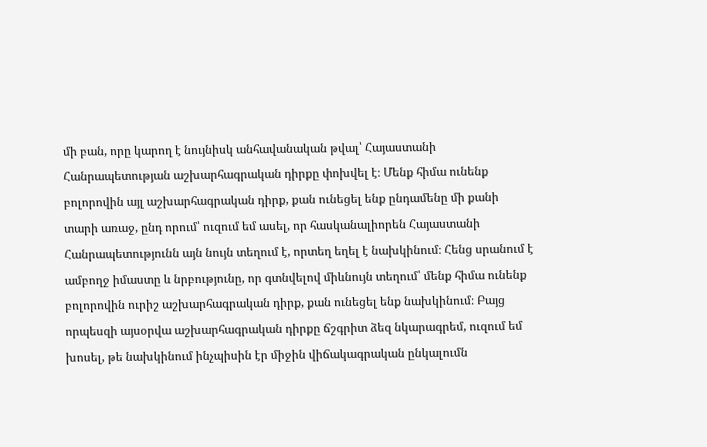մի բան, որը կարող է նույնիսկ անհավանական թվալ՝ Հայաստանի Հանրապետության աշխարհագրական դիրքը փոխվել է։ Մենք հիմա ունենք բոլորովին այլ աշխարհագրական դիրք, քան ունեցել ենք ընդամենը մի քանի տարի առաջ, ընդ որում՝ ուզում եմ ասել, որ հասկանալիորեն Հայաստանի Հանրապետությունն այն նույն տեղում է, որտեղ եղել է նախկինում։ Հենց սրանում է ամբողջ իմաստը և նրբությունը, որ գտնվելով միևնույն տեղում՝ մենք հիմա ունենք բոլորովին ուրիշ աշխարհագրական դիրք, քան ունեցել ենք նախկինում։ Բայց որպեսզի այսօրվա աշխարհագրական դիրքը ճշգրիտ ձեզ նկարագրեմ, ուզում եմ խոսել, թե նախկինում ինչպիսին էր միջին վիճակագրական ընկալումն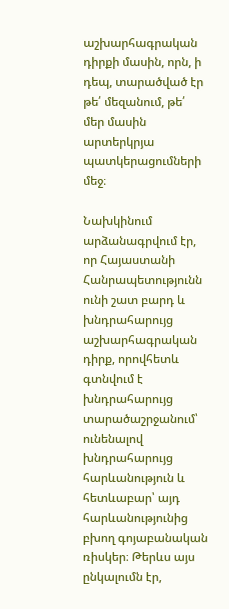աշխարհագրական դիրքի մասին, որն, ի դեպ, տարածված էր թե՛ մեզանում, թե՛ մեր մասին արտերկրյա պատկերացումների մեջ։

Նախկինում արձանագրվում էր, որ Հայաստանի Հանրապետությունն ունի շատ բարդ և խնդրահարույց աշխարհագրական դիրք, որովհետև գտնվում է խնդրահարույց տարածաշրջանում՝ ունենալով խնդրահարույց հարևանություն և հետևաբար՝ այդ հարևանությունից բխող գոյաբանական ռիսկեր։ Թերևս այս ընկալումն էր,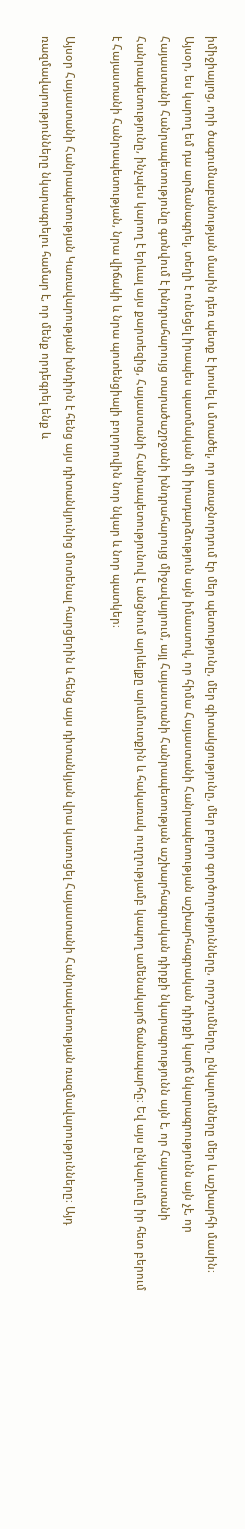իմիջիայլոց, որի ծագումնաբանության մասին դեռ պետք է խոսել և մտածել, որ առաջնորդում էր մեր պետությունը, մեր գիտակցությունը, մեր բոլոր գործողությունները, որոշումները, ընկալումները մեր և աշխարհի մասին։ Այսօր, ես կարող եմ դա արձանագրել, տեղի է ունեցել իրապես պատմական մի իրադարձություն այն իմաստով, որ հիմա Հայաստանի Հանրապետության աշխարհագրական դիրքի կարճ նկարագրությունն այն չէ, որ Հայաստանի Հանրապետությունը գտնվում է խնդրահարույց տարածաշրջանի խնդրահարույց միջավայրում, այլ Հայաստանի Հանրապետության աշխարհագրական դիրքի նկարագրությունն այն է, որ Հայաստանի Հանրապետությունը, ինչպես կարող է երևալ այս քարտեզից, Հայաստանի Հանրապետությունով է անցնում արևելքը արևմուտքին և հակառակ ուղղությամբ կապող ամենակարճ ճանապարհը։ Եվ այս ընկալումը իր հետ բերում է Հայաստանի Հանրապետության, նրա վիճակի և նրա պոտենցիալի բոլորովին նոր նկար և նոր պատկեր։

Այսօր Հայաստանի Հանրապետության Կառավարության խնդիրն է հենց այս դիտանկյունից մոտենալ հարցերին և հենց այս դիտանկյան վրա կառուցել Հայաստանի Հանրապետության ռազմավարությունները։ Այդ ռազմավարությունները նկարագրելու համար է, որ մենք որդեգրել ենք և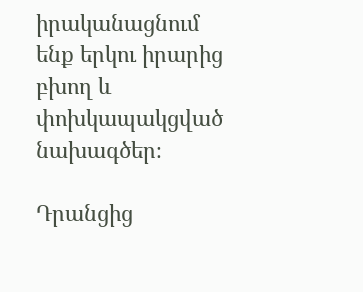իրականացնում ենք երկու իրարից բխող և փոխկապակցված նախագծեր։

Դրանցից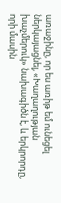առաջինը, որ ես առիթ եմ ունեցել ներկայացնել, «Խաղաղության խաչմերուկ» նախագիծն է, և երկրորդը, որի մասին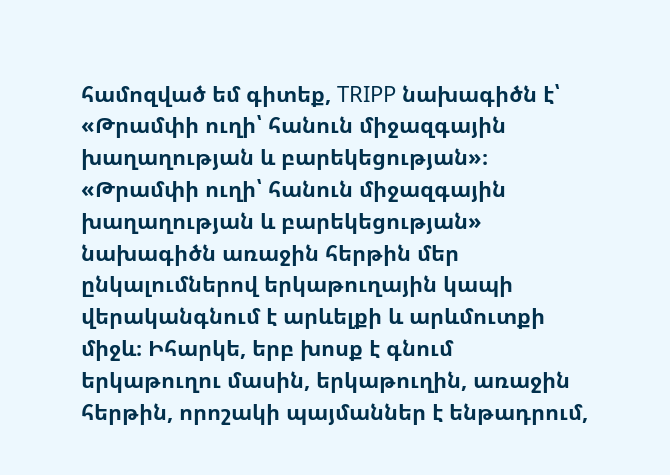համոզված եմ գիտեք, TRIPP նախագիծն է՝ «Թրամփի ուղի՝ հանուն միջազգային խաղաղության և բարեկեցության»։ «Թրամփի ուղի՝ հանուն միջազգային խաղաղության և բարեկեցության» նախագիծն առաջին հերթին մեր ընկալումներով երկաթուղային կապի վերականգնում է արևելքի և արևմուտքի միջև։ Իհարկե, երբ խոսք է գնում երկաթուղու մասին, երկաթուղին, առաջին հերթին, որոշակի պայմաններ է ենթադրում,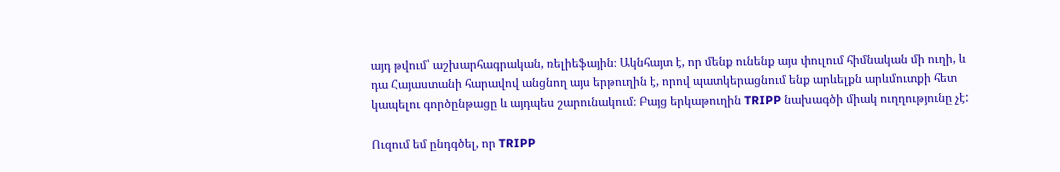այդ թվում՝ աշխարհագրական, ռելիեֆային։ Ակնհայտ է, որ մենք ունենք այս փուլում հիմնական մի ուղի, և դա Հայաստանի հարավով անցնող այս երթուղին է, որով պատկերացնում ենք արևելքն արևմուտքի հետ կապելու գործընթացը և այդպես շարունակում։ Բայց երկաթուղին TRIPP նախագծի միակ ուղղությունը չէ:

Ուզում եմ ընդգծել, որ TRIPP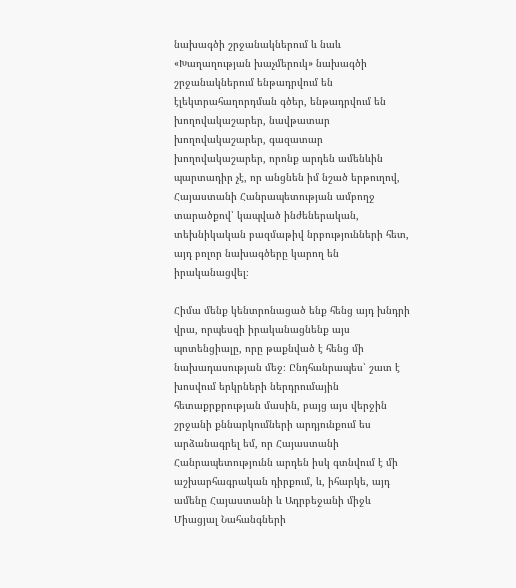նախագծի շրջանակներում և նաև «Խաղաղության խաչմերուկ» նախագծի շրջանակներում ենթադրվում են էլեկտրահաղորդման գծեր, ենթադրվում են խողովակաշարեր, նավթատար խողովակաշարեր, գազատար խողովակաշարեր, որոնք արդեն ամենևին պարտադիր չէ, որ անցնեն իմ նշած երթուղով, Հայաստանի Հանրապետության ամբողջ տարածքով՝ կապված ինժեներական, տեխնիկական բազմաթիվ նրբությունների հետ, այդ բոլոր նախագծերը կարող են իրականացվել։

Հիմա մենք կենտրոնացած ենք հենց այդ խնդրի վրա, որպեսզի իրականացնենք այս պոտենցիալը, որը թաքնված է հենց մի նախադասության մեջ։ Ընդհանրապես՝ շատ է խոսվում երկրների ներդրումային հետաքրքրության մասին, բայց այս վերջին շրջանի քննարկումների արդյունքում ես արձանագրել եմ, որ Հայաստանի Հանրապետությունն արդեն իսկ գտնվում է մի աշխարհագրական դիրքում, և, իհարկե, այդ ամենը Հայաստանի և Ադրբեջանի միջև Միացյալ Նահանգների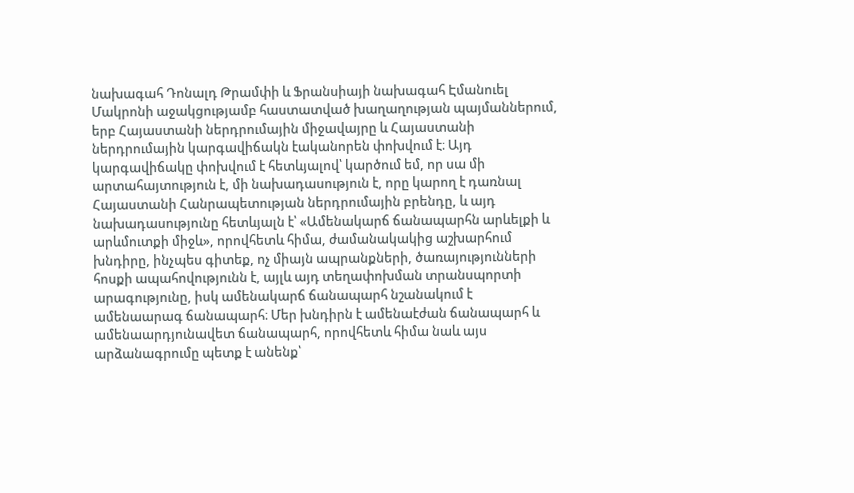նախագահ Դոնալդ Թրամփի և Ֆրանսիայի նախագահ Էմանուել Մակրոնի աջակցությամբ հաստատված խաղաղության պայմաններում, երբ Հայաստանի ներդրումային միջավայրը և Հայաստանի ներդրումային կարգավիճակն էականորեն փոխվում է։ Այդ կարգավիճակը փոխվում է հետևյալով՝ կարծում եմ, որ սա մի արտահայտություն է, մի նախադասություն է, որը կարող է դառնալ Հայաստանի Հանրապետության ներդրումային բրենդը, և այդ նախադասությունը հետևյալն է՝ «Ամենակարճ ճանապարհն արևելքի և արևմուտքի միջև», որովհետև հիմա, ժամանակակից աշխարհում խնդիրը, ինչպես գիտեք, ոչ միայն ապրանքների, ծառայությունների հոսքի ապահովությունն է, այլև այդ տեղափոխման տրանսպորտի արագությունը, իսկ ամենակարճ ճանապարհ նշանակում է ամենաարագ ճանապարհ։ Մեր խնդիրն է ամենաէժան ճանապարհ և ամենաարդյունավետ ճանապարհ, որովհետև հիմա նաև այս արձանագրումը պետք է անենք՝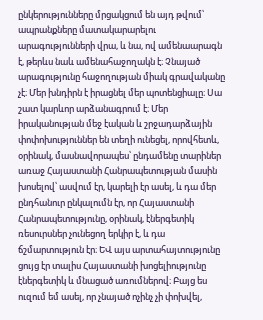ընկերությունները մրցակցում են այդ թվում՝ ապրանքները մատակարարելու արագությունների վրա, և նա, ով ամենաարագն է, թերևս նաև ամենահաջողակն է։ Չնայած արագությունը հաջողության միակ գրավականը չէ։ Մեր խնդիրն է իրացնել մեր պոտենցիալը։ Սա շատ կարևոր արձանագրում է։ Մեր իրականության մեջ էական և շրջադարձային փոփոխություններ են տեղի ունեցել, որովհետև, օրինակ, մասնավորապես՝ ընդամենը տարիներ առաջ Հայաստանի Հանրապետության մասին խոսելով՝ ասվում էր, կարելի էր ասել, և դա մեր ընդհանուր ընկալումն էր, որ Հայաստանի Հանրապետությունը, օրինակ, էներգետիկ ռեսուրսներ չունեցող երկիր է, և դա ճշմարտություն էր։ ԵՎ այս արտահայտությունը ցույց էր տալիս Հայաստանի խոցելիությունը էներգետիկ և մնացած առումներով։ Բայց ես ուզում եմ ասել, որ չնայած ոչինչ չի փոխվել,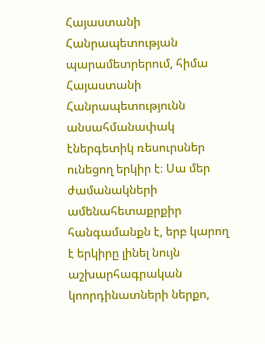Հայաստանի Հանրապետության պարամետրերում, հիմա Հայաստանի Հանրապետությունն անսահմանափակ էներգետիկ ռեսուրսներ ունեցող երկիր է։ Սա մեր ժամանակների ամենահետաքրքիր հանգամանքն է, երբ կարող է երկիրը լինել նույն աշխարհագրական կոորդինատների ներքո,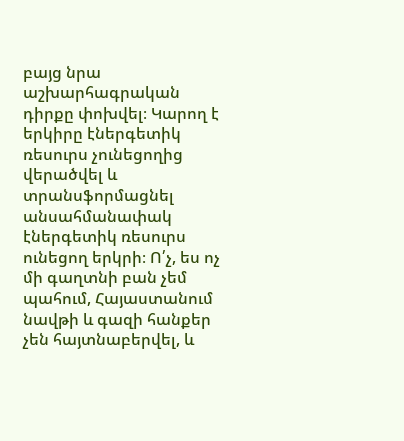բայց նրա աշխարհագրական դիրքը փոխվել։ Կարող է երկիրը էներգետիկ ռեսուրս չունեցողից վերածվել և տրանսֆորմացնել անսահմանափակ էներգետիկ ռեսուրս ունեցող երկրի։ Ո՛չ, ես ոչ մի գաղտնի բան չեմ պահում, Հայաստանում նավթի և գազի հանքեր չեն հայտնաբերվել, և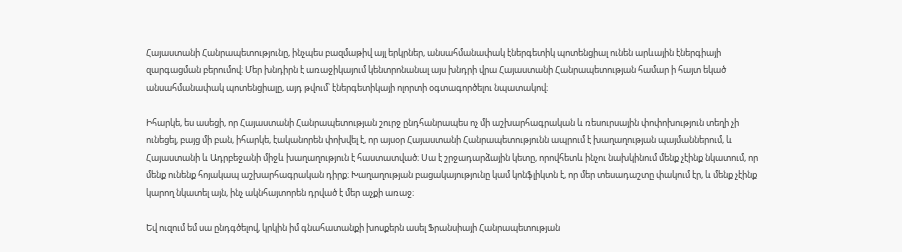Հայաստանի Հանրապետությունը, ինչպես բազմաթիվ այլ երկրներ, անսահմանափակ էներգետիկ պոտենցիալ ունեն արևային էներգիայի զարգացման բերումով։ Մեր խնդիրն է առաջիկայում կենտրոնանալ այս խնդրի վրա Հայաստանի Հանրապետության համար ի հայտ եկած անսահմանափակ պոտենցիալը, այդ թվում՝ էներգետիկայի ոլորտի օգտագործելու նպատակով։

Իհարկե, ես ասեցի, որ Հայաստանի Հանրապետության շուրջ ընդհանրապես ոչ մի աշխարհագրական և ռեսուրսային փոփոխություն տեղի չի ունեցել, բայց մի բան, իհարկե, էականորեն փոխվել է, որ այսօր Հայաստանի Հանրապետությունն ապրում է խաղաղության պայմաններում, և Հայաստանի և Ադրբեջանի միջև խաղաղություն է հաստատված։ Սա է շրջադարձային կետը, որովհետև ինչու նախկինում մենք չէինք նկատում, որ մենք ունենք հոյակապ աշխարհագրական դիրք։ Խաղաղության բացակայությունը կամ կոնֆլիկտն է, որ մեր տեսադաշտը փակում էր, և մենք չէինք կարող նկատել այն, ինչ ակնհայտորեն դրված է մեր աչքի առաջ։

Եվ ուզում եմ սա ընդգծելով, կրկին իմ գնահատանքի խոսքերն ասել Ֆրանսիայի Հանրապետության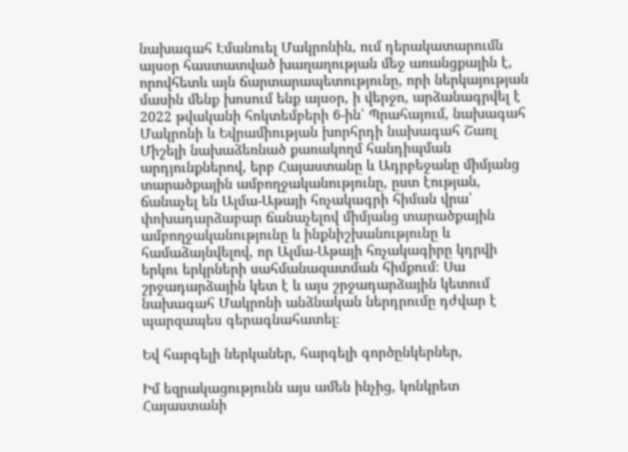նախագահ Էմանուել Մակրոնին, ում դերակատարումն այսօր հաստատված խաղաղության մեջ առանցքային է, որովհետև այն ճարտարապետությունը, որի ներկայության մասին մենք խոսում ենք այսօր, ի վերջո, արձանագրվել է 2022 թվականի հոկտեմբերի 6-ին՝ Պրահայում, նախագահ Մակրոնի և Եվրամիության խորհրդի նախագահ Շառլ Միշելի նախաձեռնած քառակողմ հանդիպման արդյունքներով, երբ Հայաստանը և Ադրբեջանը միմյանց տարածքային ամբողջականությունը, ըստ էության, ճանաչել են Ալմա-Աթայի հռչակագրի հիման վրա՝ փոխադարձաբար ճանաչելով միմյանց տարածքային ամբողջականությունը և ինքնիշխանությունը և համաձայնվելով, որ Ալմա-Աթայի հռչակագիրը կդրվի երկու երկրների սահմանազատման հիմքում։ Սա շրջադարձային կետ է և այս շրջադարձային կետում նախագահ Մակրոնի անձնական ներդրումը դժվար է պարզապես գերագնահատել։

Եվ հարգելի ներկաներ, հարգելի գործընկերներ,

Իմ եզրակացությունն այս ամեն ինչից, կոնկրետ Հայաստանի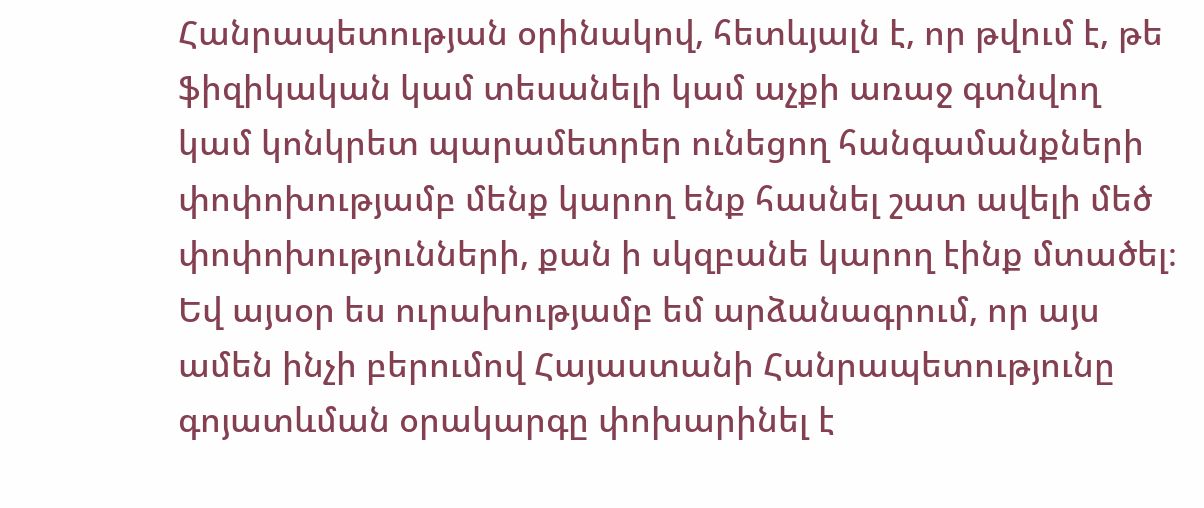Հանրապետության օրինակով, հետևյալն է, որ թվում է, թե ֆիզիկական կամ տեսանելի կամ աչքի առաջ գտնվող կամ կոնկրետ պարամետրեր ունեցող հանգամանքների փոփոխությամբ մենք կարող ենք հասնել շատ ավելի մեծ փոփոխությունների, քան ի սկզբանե կարող էինք մտածել։ Եվ այսօր ես ուրախությամբ եմ արձանագրում, որ այս ամեն ինչի բերումով Հայաստանի Հանրապետությունը գոյատևման օրակարգը փոխարինել է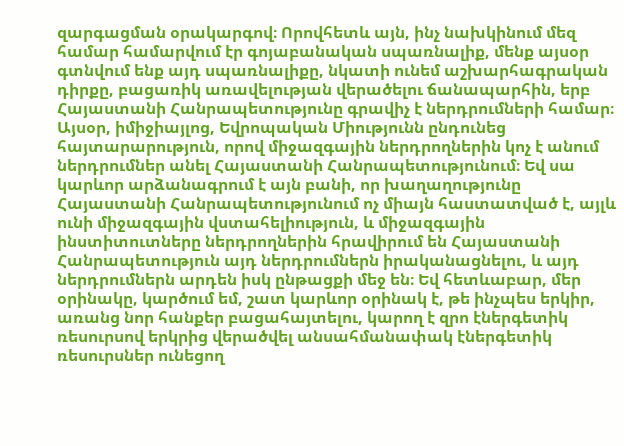զարգացման օրակարգով։ Որովհետև այն, ինչ նախկինում մեզ համար համարվում էր գոյաբանական սպառնալիք, մենք այսօր գտնվում ենք այդ սպառնալիքը, նկատի ունեմ աշխարհագրական դիրքը, բացառիկ առավելության վերածելու ճանապարհին, երբ Հայաստանի Հանրապետությունը գրավիչ է ներդրումների համար։ Այսօր, իմիջիայլոց, Եվրոպական Միությունն ընդունեց հայտարարություն, որով միջազգային ներդրողներին կոչ է անում ներդրումներ անել Հայաստանի Հանրապետությունում։ Եվ սա կարևոր արձանագրում է այն բանի, որ խաղաղությունը Հայաստանի Հանրապետությունում ոչ միայն հաստատված է, այլև ունի միջազգային վստահելիություն, և միջազգային ինստիտուտները ներդրողներին հրավիրում են Հայաստանի Հանրապետություն այդ ներդրումներն իրականացնելու, և այդ ներդրումներն արդեն իսկ ընթացքի մեջ են։ Եվ հետևաբար, մեր օրինակը, կարծում եմ, շատ կարևոր օրինակ է, թե ինչպես երկիր, առանց նոր հանքեր բացահայտելու, կարող է զրո էներգետիկ ռեսուրսով երկրից վերածվել անսահմանափակ էներգետիկ ռեսուրսներ ունեցող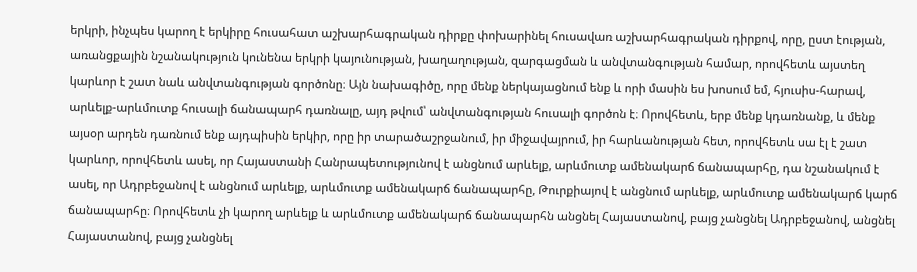երկրի, ինչպես կարող է երկիրը հուսահատ աշխարհագրական դիրքը փոխարինել հուսավառ աշխարհագրական դիրքով, որը, ըստ էության, առանցքային նշանակություն կունենա երկրի կայունության, խաղաղության, զարգացման և անվտանգության համար, որովհետև այստեղ կարևոր է շատ նաև անվտանգության գործոնը։ Այն նախագիծը, որը մենք ներկայացնում ենք և որի մասին ես խոսում եմ, հյուսիս-հարավ, արևելք-արևմուտք հուսալի ճանապարհ դառնալը, այդ թվում՝ անվտանգության հուսալի գործոն է։ Որովհետև, երբ մենք կդառնանք, և մենք այսօր արդեն դառնում ենք այդպիսին երկիր, որը իր տարածաշրջանում, իր միջավայրում, իր հարևանության հետ, որովհետև սա էլ է շատ կարևոր, որովհետև ասել, որ Հայաստանի Հանրապետությունով է անցնում արևելք, արևմուտք ամենակարճ ճանապարհը, դա նշանակում է ասել, որ Ադրբեջանով է անցնում արևելք, արևմուտք ամենակարճ ճանապարհը, Թուրքիայով է անցնում արևելք, արևմուտք ամենակարճ կարճ ճանապարհը։ Որովհետև չի կարող արևելք և արևմուտք ամենակարճ ճանապարհն անցնել Հայաստանով, բայց չանցնել Ադրբեջանով, անցնել Հայաստանով, բայց չանցնել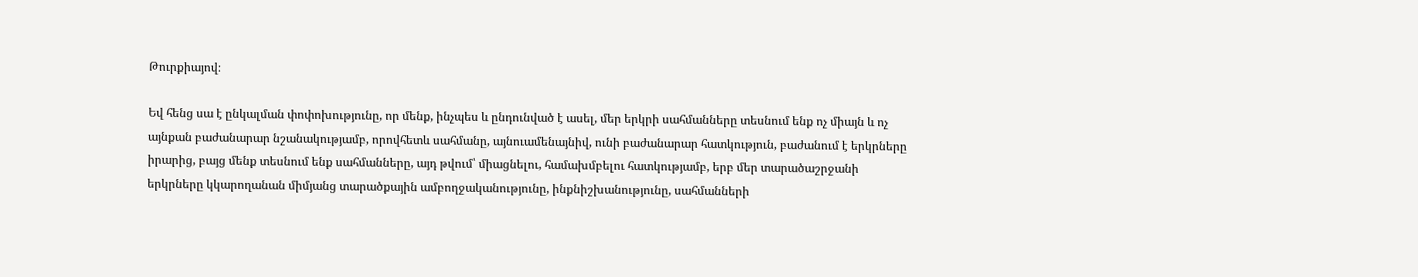Թուրքիայով։

Եվ հենց սա է ընկալման փոփոխությունը, որ մենք, ինչպես և ընդունված է ասել, մեր երկրի սահմանները տեսնում ենք ոչ միայն և ոչ այնքան բաժանարար նշանակությամբ, որովհետև սահմանը, այնուամենայնիվ, ունի բաժանարար հատկություն, բաժանում է երկրները իրարից, բայց մենք տեսնում ենք սահմանները, այդ թվում՝ միացնելու, համախմբելու հատկությամբ, երբ մեր տարածաշրջանի երկրները կկարողանան միմյանց տարածքային ամբողջականությունը, ինքնիշխանությունը, սահմանների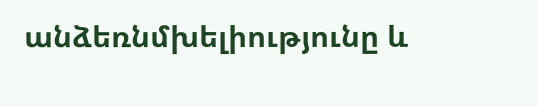անձեռնմխելիությունը և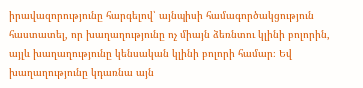իրավազորությունը հարգելով՝ այնպիսի համագործակցություն հաստատել, որ խաղաղությունը ոչ միայն ձեռնտու կլինի բոլորին, այլև խաղաղությունը կենսական կլինի բոլորի համար։ Եվ խաղաղությունը կդառնա այն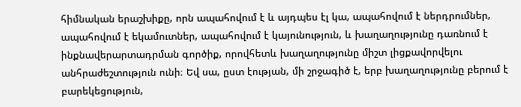հիմնական երաշխիքը, որն ապահովում է և այդպես էլ կա, ապահովում է ներդրումներ, ապահովում է եկամուտներ, ապահովում է կայունություն, և խաղաղությունը դառնում է ինքնավերարտադրման գործիք, որովհետև խաղաղությունը միշտ լիցքավորվելու անհրաժեշտություն ունի։ Եվ սա, ըստ էության, մի շրջագիծ է, երբ խաղաղությունը բերում է բարեկեցություն,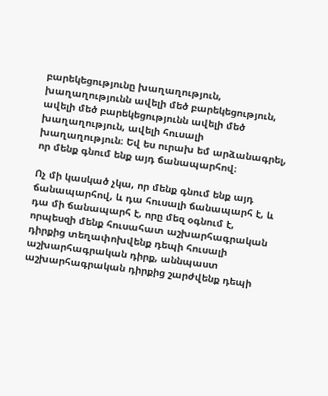բարեկեցությունը խաղաղություն, խաղաղությունն ավելի մեծ բարեկեցություն, ավելի մեծ բարեկեցությունն ավելի մեծ խաղաղություն, ավելի հուսալի խաղաղություն։ Եվ ես ուրախ եմ արձանագրել, որ մենք գնում ենք այդ ճանապարհով։

Ոչ մի կասկած չկա, որ մենք գնում ենք այդ ճանապարհով, և դա հուսալի ճանապարհ է, և դա մի ճանապարհ է, որը մեզ օգնում է, որպեսզի մենք հուսահատ աշխարհագրական դիրքից տեղափոխվենք դեպի հուսալի աշխարհագրական դիրք, աննպաստ աշխարհագրական դիրքից շարժվենք դեպի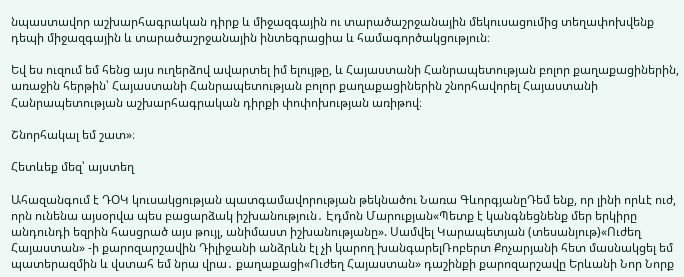նպաստավոր աշխարհագրական դիրք և միջազգային ու տարածաշրջանային մեկուսացումից տեղափոխվենք դեպի միջազգային և տարածաշրջանային ինտեգրացիա և համագործակցություն։

Եվ ես ուզում եմ հենց այս ուղերձով ավարտել իմ ելույթը, և Հայաստանի Հանրապետության բոլոր քաղաքացիներին, առաջին հերթին՝ Հայաստանի Հանրապետության բոլոր քաղաքացիներին շնորհավորել Հայաստանի Հանրապետության աշխարհագրական դիրքի փոփոխության առիթով։

Շնորհակալ եմ շատ»։

Հետևեք մեզ՝ այստեղ

Ահազանգում է ԴՕԿ կուսակցության պատգամավորության թեկնածու Նառա ԳևորգյանըԴեմ ենք, որ լինի որևէ ուժ, որն ունենա այսօրվա պես բացարձակ իշխանություն․ Էդմոն Մարուքյան«Պետք է կանգնեցնենք մեր երկիրը անդունդի եզրին հասցրած այս թույլ, անիմաստ իշխանությանը». Սամվել Կարապետյան (տեսանյութ)«Ուժեղ Հայաստան» -ի քարոզարշավին Դիլիջանի անձրևն էլ չի կարող խանգարելՌոբերտ Քոչարյանի հետ մասնակցել եմ պատերազմին և վստահ եմ նրա վրա․ քաղաքացի«Ուժեղ Հայաստան» դաշինքի քարոզարշավը Երևանի Նոր Նորք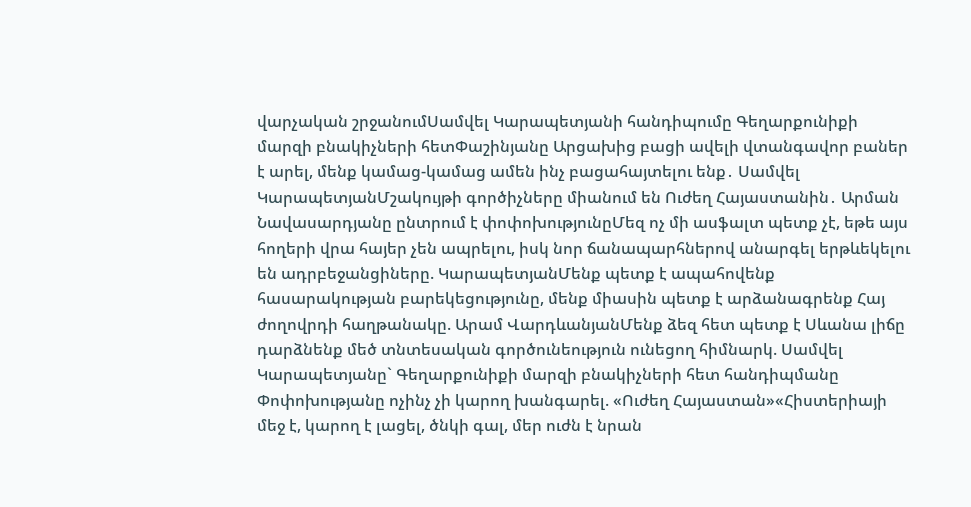վարչական շրջանումՍամվել Կարապետյանի հանդիպումը Գեղարքունիքի մարզի բնակիչների հետՓաշինյանը Արցախից բացի ավելի վտանգավոր բաներ է արել, մենք կամաց-կամաց ամեն ինչ բացահայտելու ենք․ Սամվել ԿարապետյանՄշակույթի գործիչները միանում են Ուժեղ Հայաստանին․ Արման Նավասարդյանը ընտրում է փոփոխությունըՄեզ ոչ մի ասֆալտ պետք չէ, եթե այս հողերի վրա հայեր չեն ապրելու, իսկ նոր ճանապարհներով անարգել երթևեկելու են ադրբեջանցիները. ԿարապետյանՄենք պետք է ապահովենք հասարակության բարեկեցությունը, մենք միասին պետք է արձանագրենք Հայ ժողովրդի հաղթանակը. Արամ ՎարդևանյանՄենք ձեզ հետ պետք է Սևանա լիճը դարձնենք մեծ տնտեսական գործունեություն ունեցող հիմնարկ. Սամվել Կարապետյանը` Գեղարքունիքի մարզի բնակիչների հետ հանդիպմանը Փոփոխությանը ոչինչ չի կարող խանգարել. «Ուժեղ Հայաստան»«Հիստերիայի մեջ է, կարող է լացել, ծնկի գալ, մեր ուժն է նրան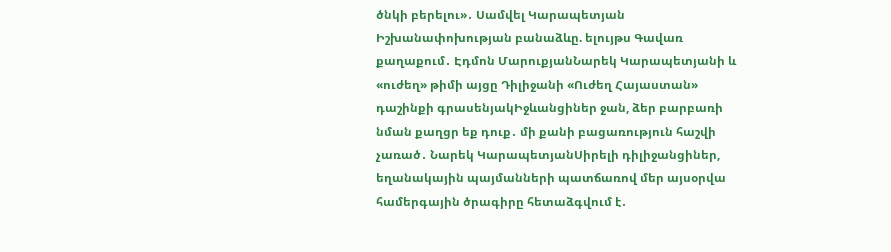ծնկի բերելու»․ Սամվել Կարապետյան Իշխանափոխության բանաձևը. ելույթս Գավառ քաղաքում․ Էդմոն ՄարուքյանՆարեկ Կարապետյանի և «ուժեղ» թիմի այցը Դիլիջանի «Ուժեղ Հայաստան» դաշինքի գրասենյակԻջևանցիներ ջան, ձեր բարբառի նման քաղցր եք դուք․ մի քանի բացառություն հաշվի չառած․ Նարեկ ԿարապետյանՍիրելի դիլիջանցիներ, եղանակային պայմանների պատճառով մեր այսօրվա համերգային ծրագիրը հետաձգվում է․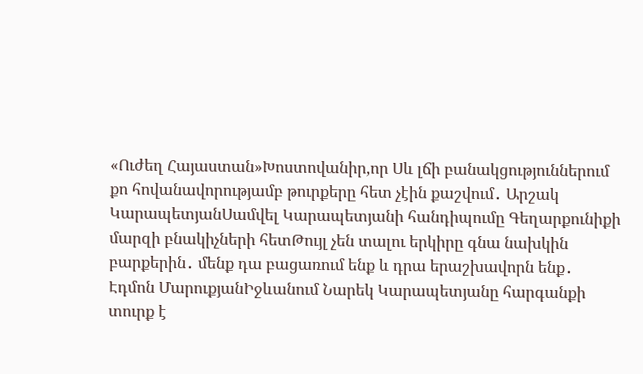«Ուժեղ Հայաստան»Խոստովանիր,որ Սև լճի բանակցություններում քո հովանավորությամբ թուրքերը հետ չէին քաշվում․ Արշակ ԿարապետյանՍամվել Կարապետյանի հանդիպումը Գեղարքունիքի մարզի բնակիչների հետԹույլ չեն տալու երկիրը գնա նախկին բարքերին․ մենք դա բացառում ենք և դրա երաշխավորն ենք․ Էդմոն ՄարուքյանԻջևանում Նարեկ Կարապետյանը հարգանքի տուրք է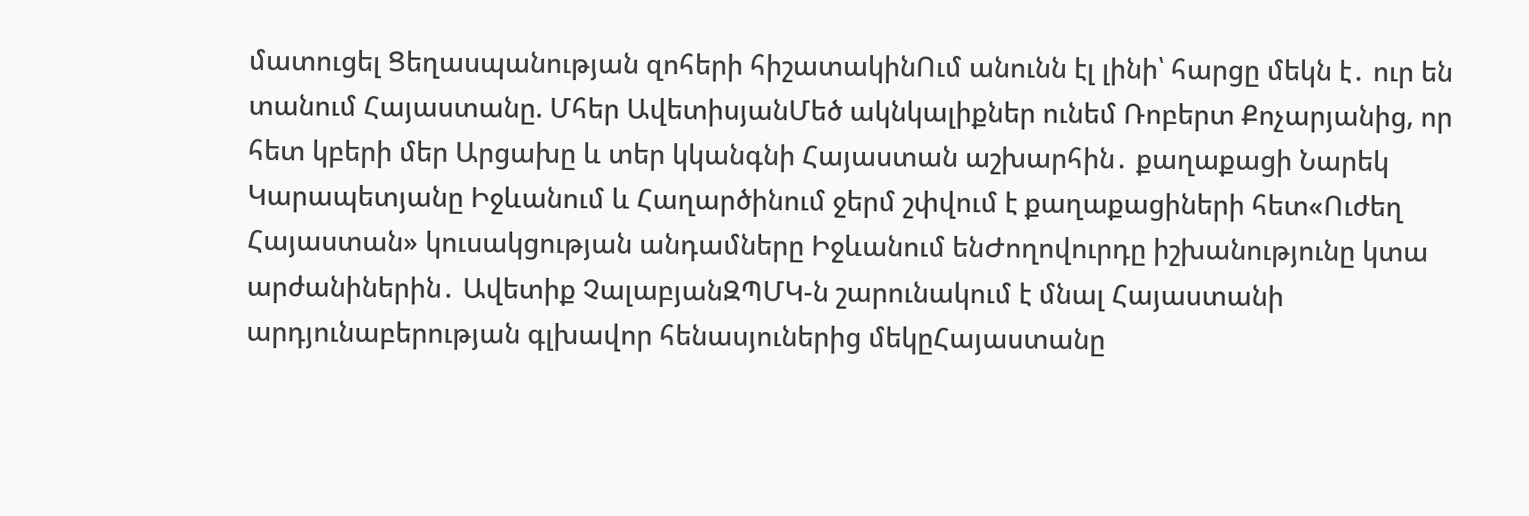մատուցել Ցեղասպանության զոհերի հիշատակինՈւմ անունն էլ լինի՝ հարցը մեկն է․ ուր են տանում Հայաստանը. Մհեր ԱվետիսյանՄեծ ակնկալիքներ ունեմ Ռոբերտ Քոչարյանից, որ հետ կբերի մեր Արցախը և տեր կկանգնի Հայաստան աշխարհին․ քաղաքացի Նարեկ Կարապետյանը Իջևանում և Հաղարծինում ջերմ շփվում է քաղաքացիների հետ«Ուժեղ Հայաստան» կուսակցության անդամները Իջևանում ենԺողովուրդը իշխանությունը կտա արժանիներին․ Ավետիք ՉալաբյանԶՊՄԿ-ն շարունակում է մնալ Հայաստանի արդյունաբերության գլխավոր հենասյուներից մեկըՀայաստանը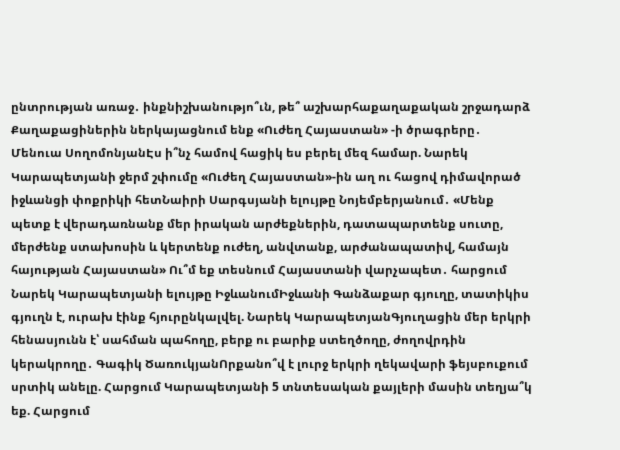ընտրության առաջ․ ինքնիշխանությո՞ւն, թե՞ աշխարհաքաղաքական շրջադարձ Քաղաքացիներին ներկայացնում ենք «Ուժեղ Հայաստան» -ի ծրագրերը․ Մենուա ՍողոմոնյանԷս ի՞նչ համով հացիկ ես բերել մեզ համար. Նարեկ Կարապետյանի ջերմ շփումը «Ուժեղ Հայաստան»-ին աղ ու հացով դիմավորած իջևանցի փոքրիկի հետՆաիրի Սարգսյանի ելույթը Նոյեմբերյանում․ «Մենք պետք է վերադառնանք մեր իրական արժեքներին, դատապարտենք սուտը, մերժենք ստախոսին և կերտենք ուժեղ, անվտանք, արժանապատիվ, համայն հայության Հայաստան» Ու՞մ եք տեսնում Հայաստանի վարչապետ․ հարցում Նարեկ Կարապետյանի ելույթը ԻջևանումԻջևանի Գանձաքար գյուղը, տատիկիս գյուղն է, ուրախ էինք հյուրընկալվել. Նարեկ ԿարապետյանԳյուղացին մեր երկրի հենասյունն է՝ սահման պահողը, բերք ու բարիք ստեղծողը, ժողովրդին կերակրողը․ Գագիկ ԾառուկյանՈրքանո՞վ է լուրջ երկրի ղեկավարի ֆեյսբուքում սրտիկ անելը. Հարցում Կարապետյանի 5 տնտեսական քայլերի մասին տեղյա՞կ եք. Հարցում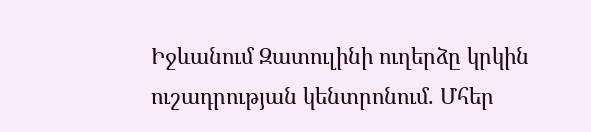Իջևանում Զատուլինի ուղերձը կրկին ուշադրության կենտրոնում. Մհեր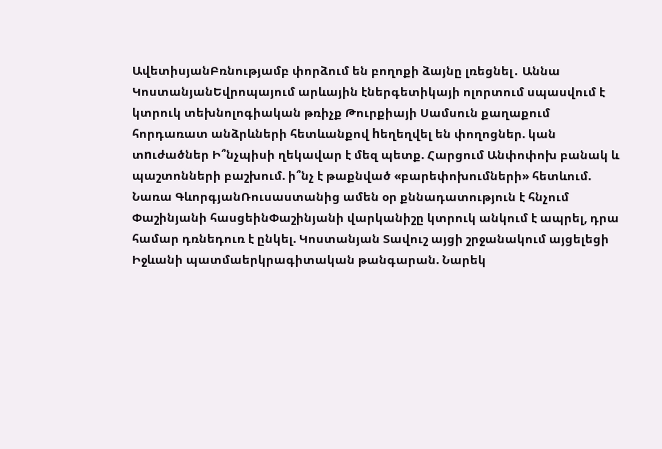ԱվետիսյանԲռնությամբ փորձում են բողոքի ձայնը լռեցնել․ Աննա ԿոստանյանԵվրոպայում արևային էներգետիկայի ոլորտում սպասվում է կտրուկ տեխնոլոգիական թռիչք Թուրքիայի Սամսուն քաղաքում հորդառատ անձրևների հետևանքով hեղեղվել են փողոցներ. կան տnւժածներ Ի՞նչպիսի ղեկավար է մեզ պետք. Հարցում Անփոփոխ բանակ և պաշտոնների բաշխում. ի՞նչ է թաքնված «բարեփոխումների» հետևում. Նառա ԳևորգյանՌուսաստանից ամեն օր քննադատություն է հնչում Փաշինյանի հասցեինՓաշինյանի վարկանիշը կտրուկ անկում է ապրել, դրա համար դռնեդուռ է ընկել. Կոստանյան Տավուշ այցի շրջանակում այցելեցի Իջևանի պատմաերկրագիտական թանգարան. Նարեկ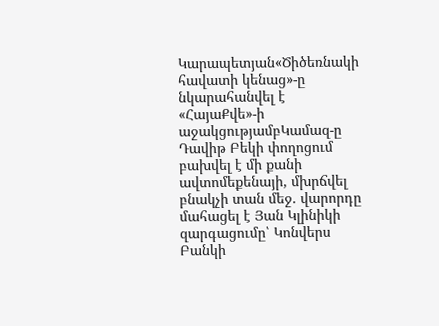Կարապետյան«Ծիծեռնակի հավատի կենաց»-ը նկարահանվել է «ՀայաՔվե»-ի աջակցությամբԿամազ-ը Դավիթ Բեկի փողոցում բախվել է մի քանի ավտոմեքենայի, մխրճվել բնակչի տան մեջ. վարորդը մահացել է Յան Կլինիկի զարգացումը՝ Կոնվերս Բանկի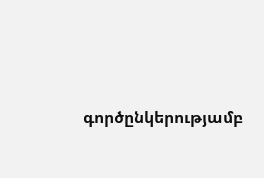գործընկերությամբ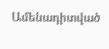Ամենադիտված